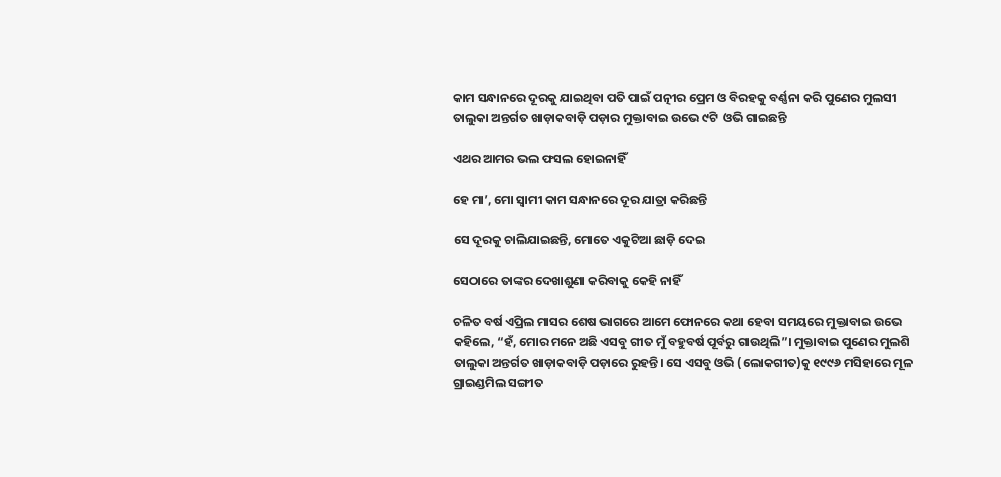କାମ ସନ୍ଧାନରେ ଦୂରକୁ ଯାଇଥିବା ପତି ପାଇଁ ପତ୍ନୀର ପ୍ରେମ ଓ ବିରହକୁ ବର୍ଣ୍ଣନା କରି ପୁଣେର ମୁଲସୀ ତାଲୁକା ଅନ୍ତର୍ଗତ ଖାଡ଼ାକବାଡ଼ି ପଡ଼ାର ମୁକ୍ତାବାଇ ଉଭେ ୯ଟି  ଓଭି ଗାଇଛନ୍ତି

ଏଥର ଆମର ଭଲ ଫସଲ ହୋଇନାହିଁ

ହେ ମା’, ମୋ ସ୍ୱାମୀ କାମ ସନ୍ଧାନରେ ଦୂର ଯାତ୍ରା କରିଛନ୍ତି

ସେ ଦୂରକୁ ଚାଲିଯାଇଛନ୍ତି, ମୋତେ ଏକୁଟିଆ ଛାଡ଼ି ଦେଇ

ସେଠାରେ ତାଙ୍କର ଦେଖାଶୁଣା କରିବାକୁ କେହି ନାହିଁ

ଚଳିତ ବର୍ଷ ଏପ୍ରିଲ ମାସର ଶେଷ ଭାଗରେ ଆମେ ଫୋନରେ କଥା ହେବା ସମୟରେ ମୁକ୍ତାବାଇ ଉଭେ କହିଲେ, “ହଁ, ମୋର ମନେ ଅଛି ଏସବୁ ଗୀତ ମୁଁ ବହୁବର୍ଷ ପୂର୍ବରୁ ଗାଉଥିଲି”। ମୁକ୍ତାବାଇ ପୁଣେର ମୁଲଶି ତାଲୁକା ଅନ୍ତର୍ଗତ ଖାଡ଼ାକବାଡ଼ି ପଡ଼ାରେ ରୁହନ୍ତି। ସେ ଏସବୁ ଓଭି (ଲୋକଗୀତ)କୁ ୧୯୯୬ ମସିହାରେ ମୂଳ ଗ୍ରାଇଣ୍ଡମିଲ ସଙ୍ଗୀତ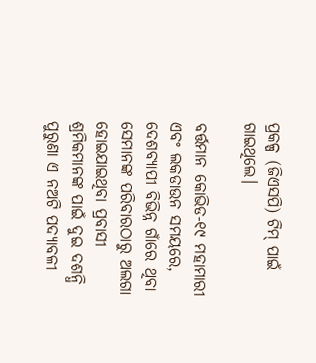ପ୍ରକଳ୍ପ (ଜିଏସପି) ଟିମ୍ ପାଇଁ ଗାଇଥିଲେ।

ବର୍ତ୍ତମାନ କୋଭିଡ-୧୯ ମହାମାରୀ ଏବଂ ଲକଡାଉନ ସମୟରେ, ଦେଶବ୍ୟାପୀ ବିଭିନ୍ନ ଗାଁରେ ଥିବା ସେମାନଙ୍କ ପରିବାରଠାରୁ ଅଲଗା ହୋଇଯାଇଥିବା ପ୍ରବାସୀ ଶ୍ରମିକମାନଙ୍କ ପାଇଁ ଦୁଇ ଦଶନ୍ଧି ପୁରୁଣା ଏ ନଅଟି ପଦ୍ୟାବଳୀ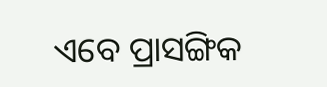ଏବେ ପ୍ରାସଙ୍ଗିକ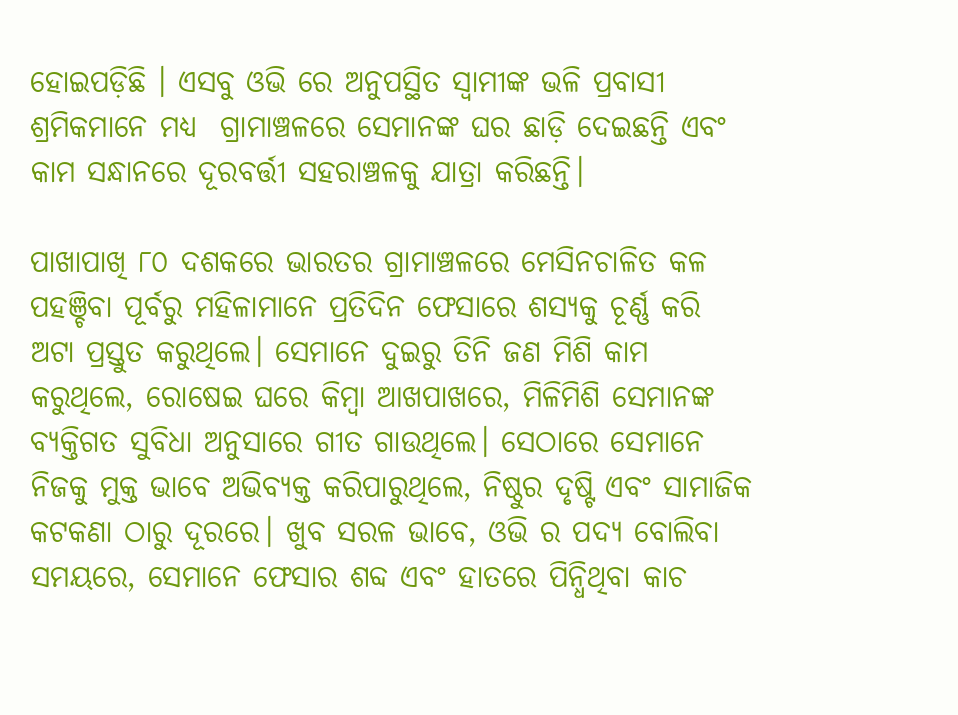ହୋଇପଡ଼ିଛି । ଏସବୁ ଓଭି ରେ ଅନୁପସ୍ଥିତ ସ୍ୱାମୀଙ୍କ ଭଳି ପ୍ରବାସୀ ଶ୍ରମିକମାନେ ମଧ୍ୟ  ଗ୍ରାମାଞ୍ଚଳରେ ସେମାନଙ୍କ ଘର ଛାଡ଼ି ଦେଇଛନ୍ତି ଏବଂ କାମ ସନ୍ଧାନରେ ଦୂରବର୍ତ୍ତୀ ସହରାଞ୍ଚଳକୁ ଯାତ୍ରା କରିଛନ୍ତି।

ପାଖାପାଖି ୮୦ ଦଶକରେ ଭାରତର ଗ୍ରାମାଞ୍ଚଳରେ ମେସିନଚାଳିତ କଳ ପହଞ୍ଚିବା ପୂର୍ବରୁ ମହିଳାମାନେ ପ୍ରତିଦିନ ଫେସାରେ ଶସ୍ୟକୁ ଚୂର୍ଣ୍ଣ କରି ଅଟା ପ୍ରସ୍ତୁତ କରୁଥିଲେ। ସେମାନେ ଦୁଇରୁ ତିନି ଜଣ ମିଶି କାମ କରୁଥିଲେ, ରୋଷେଇ ଘରେ କିମ୍ବା ଆଖପାଖରେ, ମିଳିମିଶି ସେମାନଙ୍କ ବ୍ୟକ୍ତିଗତ ସୁବିଧା ଅନୁସାରେ ଗୀତ ଗାଉଥିଲେ। ସେଠାରେ ସେମାନେ ନିଜକୁ ମୁକ୍ତ ଭାବେ ଅଭିବ୍ୟକ୍ତ କରିପାରୁଥିଲେ, ନିଷ୍ଠୁର ଦୃଷ୍ଟି ଏବଂ ସାମାଜିକ କଟକଣା ଠାରୁ ଦୂରରେ। ଖୁବ ସରଳ ଭାବେ, ଓଭି ର ପଦ୍ୟ ବୋଲିବା ସମୟରେ, ସେମାନେ ଫେସାର ଶବ୍ଦ ଏବଂ ହାତରେ ପିନ୍ଧିଥିବା କାଚ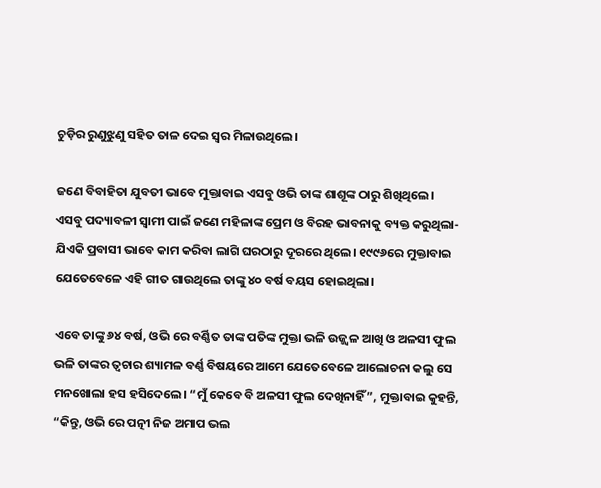ଚୁଡ଼ିର ରୁଣୁଝୁଣୁ ସହିତ ତାଳ ଦେଇ ସ୍ୱର ମିଳାଉଥିଲେ।

ଜଣେ ବିବାହିତା ଯୁବତୀ ଭାବେ ମୁକ୍ତାବାଇ ଏସବୁ ଓଭି ତାଙ୍କ ଶାଶୂଙ୍କ ଠାରୁ ଶିଖିଥିଲେ। ଏସବୁ ପଦ୍ୟାବଳୀ ସ୍ୱାମୀ ପାଇଁ ଜଣେ ମହିଳାଙ୍କ ପ୍ରେମ ଓ ବିରହ ଭାବନାକୁ ବ୍ୟକ୍ତ କରୁଥିଲା-ଯିଏକି ପ୍ରବାସୀ ଭାବେ କାମ କରିବା ଲାଗି ଘରଠାରୁ ଦୂରରେ ଥିଲେ। ୧୯୯୬ରେ ମୁକ୍ତାବାଇ ଯେତେବେଳେ ଏହି ଗୀତ ଗାଉଥିଲେ ତାଙ୍କୁ ୪୦ ବର୍ଷ ବୟସ ହୋଇଥିଲା।

ଏବେ ତାଙ୍କୁ ୬୪ ବର୍ଷ, ଓଭି ରେ ବର୍ଣ୍ଣିତ ତାଙ୍କ ପତିଙ୍କ ମୁକ୍ତା ଭଳି ଉଜ୍ଜ୍ୱଳ ଆଖି ଓ ଅଳସୀ ଫୁଲ ଭଳି ତାଙ୍କର ତ୍ୱଚାର ଶ୍ୟାମଳ ବର୍ଣ୍ଣ ବିଷୟରେ ଆମେ ଯେତେବେଳେ ଆଲୋଚନା କଲୁ ସେ ମନଖୋଲା ହସ ହସିଦେଲେ। “ମୁଁ କେବେ ବି ଅଳସୀ ଫୁଲ ଦେଖିନାହିଁ”, ମୁକ୍ତାବାଇ କୁହନ୍ତି, “କିନ୍ତୁ, ଓଭି ରେ ପତ୍ନୀ ନିଜ ଅମାପ ଭଲ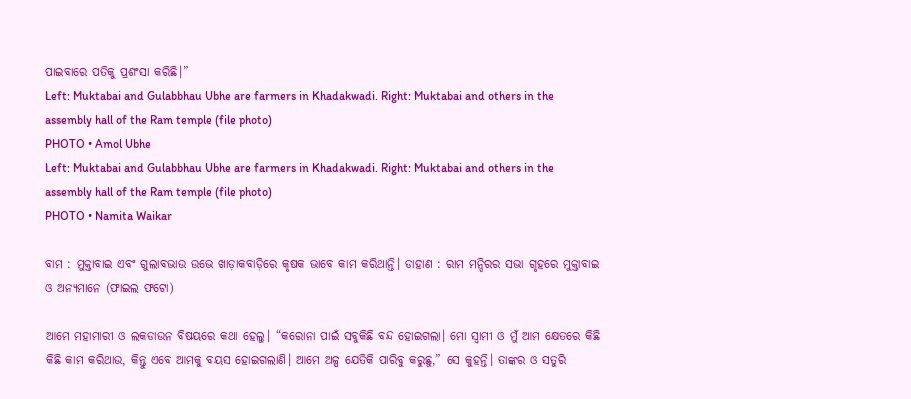ପାଇବାରେ ପତିକୁ ପ୍ରଶଂସା କରିଛି।”
Left: Muktabai and Gulabbhau Ubhe are farmers in Khadakwadi. Right: Muktabai and others in the assembly hall of the Ram temple (file photo)
PHOTO • Amol Ubhe
Left: Muktabai and Gulabbhau Ubhe are farmers in Khadakwadi. Right: Muktabai and others in the assembly hall of the Ram temple (file photo)
PHOTO • Namita Waikar

ବାମ : ମୁକ୍ତାବାଇ ଏବଂ ଗୁଲାବଭାଉ ଉଭେ ଖାଡ଼ାକବାଡ଼ିରେ କୃଷକ ଭାବେ କାମ କରିଥାନ୍ତି। ଡାହାଣ : ରାମ ମନ୍ଦିରର ସଭା ଗୃହରେ ମୁକ୍ତାବାଇ ଓ ଅନ୍ୟମାନେ (ଫାଇଲ ଫଟୋ)

ଆମେ ମହାମାରୀ ଓ ଲକଡାଉନ ବିଷୟରେ କଥା ହେଲୁ। “କରୋନା ପାଇଁ ସବୁକିଛି ବନ୍ଦ ହୋଇଗଲା। ମୋ ସ୍ୱାମୀ ଓ ମୁଁ ଆମ କ୍ଷେତରେ କିଛି କିଛି କାମ କରିଥାଉ, କିନ୍ତୁ ଏବେ ଆମକୁ ବୟସ ହୋଇଗଲାଣି। ଆମେ ଅଳ୍ପ ଯେତିକି ପାରିବୁ କରୁଛୁ,” ସେ କୁହନ୍ତି। ତାଙ୍କର ଓ ସତୁରି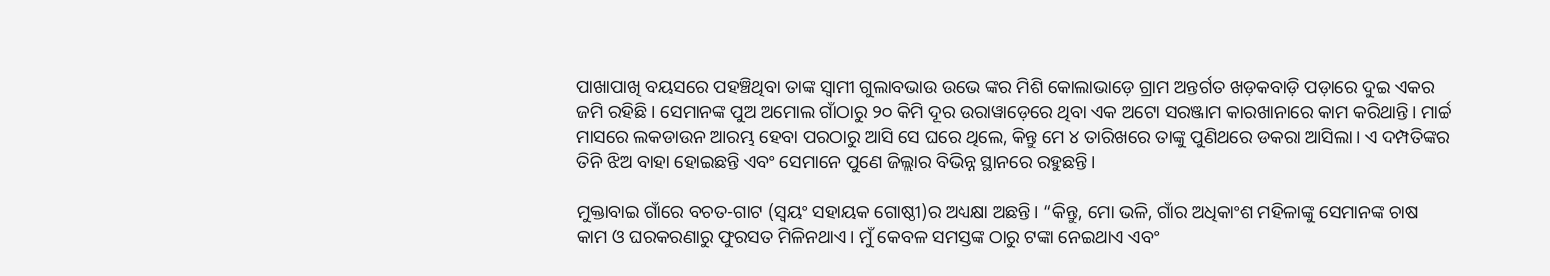ପାଖାପାଖି ବୟସରେ ପହଞ୍ଚିଥିବା ତାଙ୍କ ସ୍ୱାମୀ ଗୁଲାବଭାଉ ଉଭେ ଙ୍କର ମିଶି କୋଲାଭାଡ଼େ ଗ୍ରାମ ଅନ୍ତର୍ଗତ ଖଡ଼କବାଡ଼ି ପଡ଼ାରେ ଦୁଇ ଏକର ଜମି ରହିଛି। ସେମାନଙ୍କ ପୁଅ ଅମୋଲ ଗାଁଠାରୁ ୨୦ କିମି ଦୂର ଉରାୱାଡ଼େରେ ଥିବା ଏକ ଅଟୋ ସରଞ୍ଜାମ କାରଖାନାରେ କାମ କରିଥାନ୍ତି। ମାର୍ଚ୍ଚ ମାସରେ ଲକଡାଉନ ଆରମ୍ଭ ହେବା ପରଠାରୁ ଆସି ସେ ଘରେ ଥିଲେ, କିନ୍ତୁ ମେ ୪ ତାରିଖରେ ତାଙ୍କୁ ପୁଣିଥରେ ଡକରା ଆସିଲା। ଏ ଦମ୍ପତିଙ୍କର ତିନି ଝିଅ ବାହା ହୋଇଛନ୍ତି ଏବଂ ସେମାନେ ପୁଣେ ଜିଲ୍ଲାର ବିଭିନ୍ନ ସ୍ଥାନରେ ରହୁଛନ୍ତି।

ମୁକ୍ତାବାଇ ଗାଁରେ ବଚତ-ଗାଟ (ସ୍ୱୟଂ ସହାୟକ ଗୋଷ୍ଠୀ)ର ଅଧ୍ୟକ୍ଷା ଅଛନ୍ତି। “କିନ୍ତୁ, ମୋ ଭଳି, ଗାଁର ଅଧିକାଂଶ ମହିଳାଙ୍କୁ ସେମାନଙ୍କ ଚାଷ କାମ ଓ ଘରକରଣାରୁ ଫୁରସତ ମିଳିନଥାଏ। ମୁଁ କେବଳ ସମସ୍ତଙ୍କ ଠାରୁ ଟଙ୍କା ନେଇଥାଏ ଏବଂ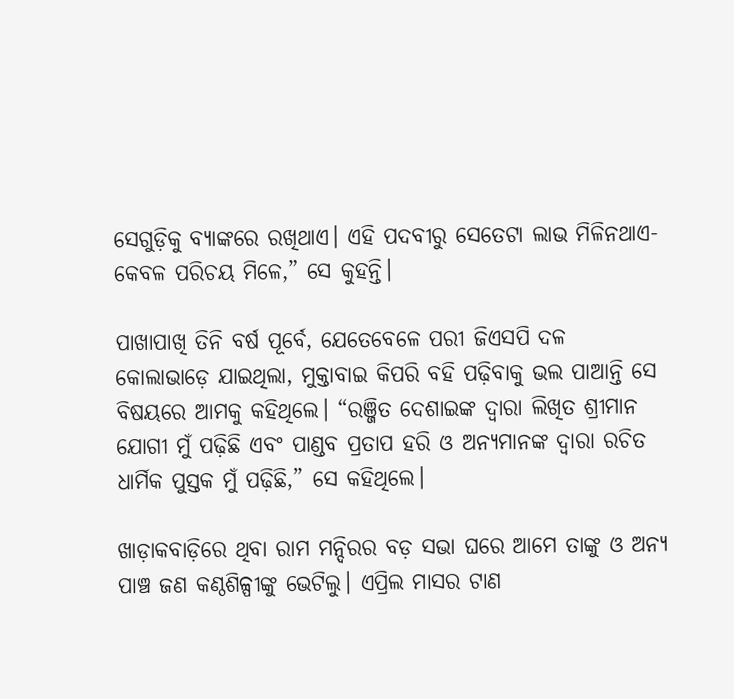ସେଗୁଡ଼ିକୁ ବ୍ୟାଙ୍କରେ ରଖିଥାଏ। ଏହି ପଦବୀରୁ ସେତେଟା ଲାଭ ମିଳିନଥାଏ-କେବଳ ପରିଚୟ ମିଳେ,” ସେ କୁହନ୍ତି।

ପାଖାପାଖି ତିନି ବର୍ଷ ପୂର୍ବେ, ଯେତେବେଳେ ପରୀ ଜିଏସପି ଦଳ କୋଲାଭାଡ଼େ ଯାଇଥିଲା, ମୁକ୍ତାବାଇ କିପରି ବହି ପଢ଼ିବାକୁ ଭଲ ପାଆନ୍ତି ସେ ବିଷୟରେ ଆମକୁ କହିଥିଲେ। “ରଞ୍ଜିତ ଦେଶାଇଙ୍କ ଦ୍ୱାରା ଲିଖିତ ଶ୍ରୀମାନ ଯୋଗୀ ମୁଁ ପଢ଼ିଛି ଏବଂ ପାଣ୍ଡବ ପ୍ରତାପ ହରି ଓ ଅନ୍ୟମାନଙ୍କ ଦ୍ୱାରା ରଚିତ ଧାର୍ମିକ ପୁସ୍ତକ ମୁଁ ପଢ଼ିଛି,” ସେ କହିଥିଲେ।

ଖାଡ଼ାକବାଡ଼ିରେ ଥିବା ରାମ ମନ୍ଦିରର ବଡ଼ ସଭା ଘରେ ଆମେ ତାଙ୍କୁ ଓ ଅନ୍ୟ ପାଞ୍ଚ ଜଣ କଣ୍ଠଶିଳ୍ପୀଙ୍କୁ ଭେଟିଲୁ। ଏପ୍ରିଲ ମାସର ଟାଣ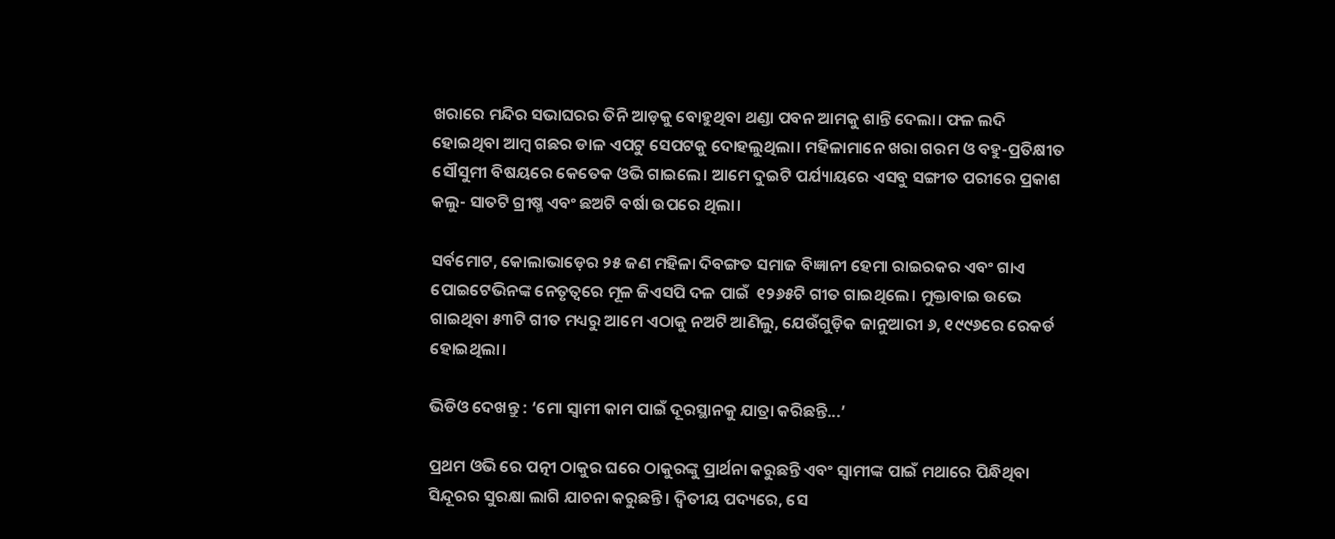ଖରାରେ ମନ୍ଦିର ସଭାଘରର ତିନି ଆଡ଼କୁ ବୋହୁଥିବା ଥଣ୍ଡା ପବନ ଆମକୁ ଶାନ୍ତି ଦେଲା। ଫଳ ଲଦି ହୋଇଥିବା ଆମ୍ବ ଗଛର ଡାଳ ଏପଟୁ ସେପଟକୁ ଦୋହଲୁଥିଲା। ମହିଳାମାନେ ଖରା ଗରମ ଓ ବହୁ-ପ୍ରତିକ୍ଷୀତ ସୌସୁମୀ ବିଷୟରେ କେତେକ ଓଭି ଗାଇଲେ। ଆମେ ଦୁଇଟି ପର୍ଯ୍ୟାୟରେ ଏସବୁ ସଙ୍ଗୀତ ପରୀରେ ପ୍ରକାଶ କଲୁ- ସାତଟି ଗ୍ରୀଷ୍ମ ଏବଂ ଛଅଟି ବର୍ଷା ଉପରେ ଥିଲା।

ସର୍ବମୋଟ, କୋଲାଭାଡ଼େର ୨୫ ଜଣ ମହିଳା ଦିବଙ୍ଗତ ସମାଜ ବିଜ୍ଞାନୀ ହେମା ରାଇରକର ଏବଂ ଗାଏ ପୋଇଟେଭିନଙ୍କ ନେତୃତ୍ୱରେ ମୂଳ ଜିଏସପି ଦଳ ପାଇଁ  ୧୨୬୫ଟି ଗୀତ ଗାଇଥିଲେ। ମୁକ୍ତାବାଇ ଉଭେ ଗାଇଥିବା ୫୩ଟି ଗୀତ ମଧ୍ୟରୁ ଆମେ ଏଠାକୁ ନଅଟି ଆଣିଲୁ, ଯେଉଁଗୁଡ଼ିକ ଜାନୁଆରୀ ୬, ୧୯୯୬ରେ ରେକର୍ଡ ହୋଇଥିଲା।

ଭିଡିଓ ଦେଖନ୍ତୁ : ‘ମୋ ସ୍ୱାମୀ କାମ ପାଇଁ ଦୂରସ୍ଥାନକୁ ଯାତ୍ରା କରିଛନ୍ତି...’

ପ୍ରଥମ ଓଭି ରେ ପତ୍ନୀ ଠାକୁର ଘରେ ଠାକୁରଙ୍କୁ ପ୍ରାର୍ଥନା କରୁଛନ୍ତି ଏବଂ ସ୍ୱାମୀଙ୍କ ପାଇଁ ମଥାରେ ପିନ୍ଧିଥିବା ସିନ୍ଦୂରର ସୁରକ୍ଷା ଲାଗି ଯାଚନା କରୁଛନ୍ତି। ଦ୍ୱିତୀୟ ପଦ୍ୟରେ, ସେ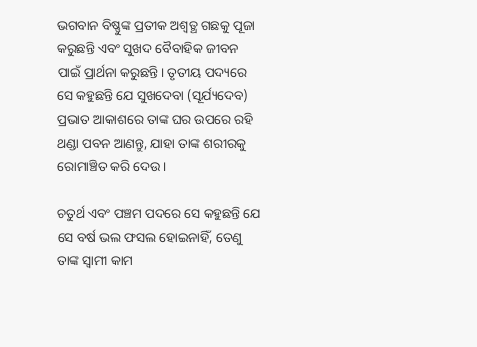ଭଗବାନ ବିଷ୍ଣୁଙ୍କ ପ୍ରତୀକ ଅଶ୍ୱତ୍ଥ ଗଛକୁ ପୂଜା କରୁଛନ୍ତି ଏବଂ ସୁଖଦ ବୈବାହିକ ଜୀବନ ପାଇଁ ପ୍ରାର୍ଥନା କରୁଛନ୍ତି। ତୃତୀୟ ପଦ୍ୟରେ ସେ କହୁଛନ୍ତି ଯେ ସୁଖଦେବା (ସୂର୍ଯ୍ୟଦେବ) ପ୍ରଭାତ ଆକାଶରେ ତାଙ୍କ ଘର ଉପରେ ରହି ଥଣ୍ଡା ପବନ ଆଣନ୍ତୁ, ଯାହା ତାଙ୍କ ଶରୀରକୁ ରୋମାଞ୍ଚିତ କରି ଦେଉ।

ଚତୁର୍ଥ ଏବଂ ପଞ୍ଚମ ପଦରେ ସେ କହୁଛନ୍ତି ଯେ ସେ ବର୍ଷ ଭଲ ଫସଲ ହୋଇନାହିଁ, ତେଣୁ ତାଙ୍କ ସ୍ୱାମୀ କାମ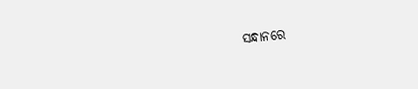ସନ୍ଧାନରେ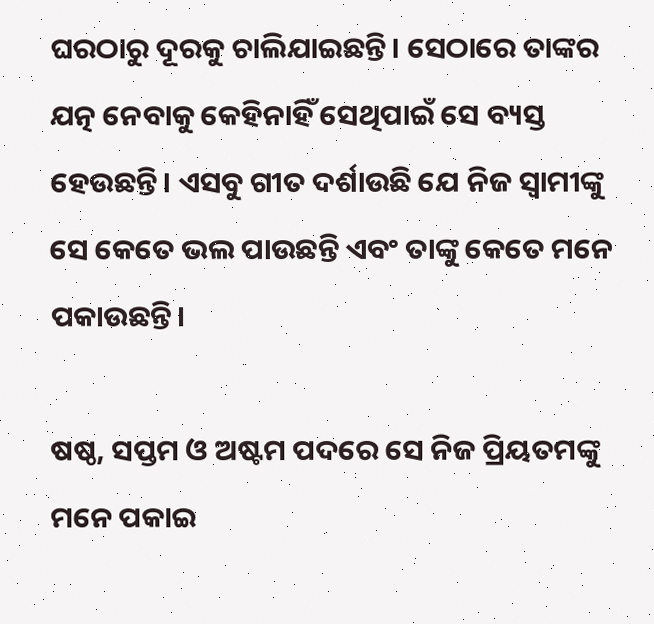ଘରଠାରୁ ଦୂରକୁ ଚାଲିଯାଇଛନ୍ତି। ସେଠାରେ ତାଙ୍କର ଯତ୍ନ ନେବାକୁ କେହିନାହିଁ ସେଥିପାଇଁ ସେ ବ୍ୟସ୍ତ ହେଉଛନ୍ତି। ଏସବୁ ଗୀତ ଦର୍ଶାଉଛି ଯେ ନିଜ ସ୍ୱାମୀଙ୍କୁ ସେ କେତେ ଭଲ ପାଉଛନ୍ତି ଏବଂ ତାଙ୍କୁ କେତେ ମନେ ପକାଉଛନ୍ତି।

ଷଷ୍ଠ, ସପ୍ତମ ଓ ଅଷ୍ଟମ ପଦରେ ସେ ନିଜ ପ୍ରିୟତମଙ୍କୁ ମନେ ପକାଇ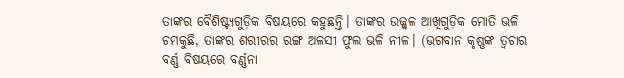ତାଙ୍କର ବୈଶିଷ୍ଟ୍ୟଗୁଡ଼ିକ ବିଷୟରେ କହୁଛନ୍ତି। ତାଙ୍କର ଉଜ୍ଜ୍ୱଳ ଆଖିଗୁଡ଼ିକ ମୋତି ଭଳି ଚମକୁଛି, ତାଙ୍କର ଶରୀରର ରଙ୍ଗ ଅଳସୀ ଫୁଲ ଭଳି ନୀଳ। (ଭଗବାନ କୃଷ୍ଣଙ୍କ ତ୍ୱଚାର ବର୍ଣ୍ଣ ବିଷୟରେ ବର୍ଣ୍ଣନା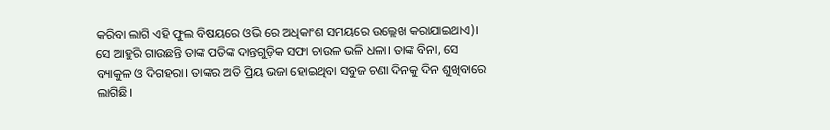କରିବା ଲାଗି ଏହି ଫୁଲ ବିଷୟରେ ଓଭି ରେ ଅଧିକାଂଶ ସମୟରେ ଉଲ୍ଲେଖ କରାଯାଇଥାଏ)। ସେ ଆହୁରି ଗାଉଛନ୍ତି ତାଙ୍କ ପତିଙ୍କ ଦାନ୍ତଗୁଡ଼ିକ ସଫା ଚାଉଳ ଭଳି ଧଳା। ତାଙ୍କ ବିନା, ସେ ବ୍ୟାକୁଳ ଓ ଦିଗହରା। ତାଙ୍କର ଅତି ପ୍ରିୟ ଭଜା ହୋଇଥିବା ସବୁଜ ଚଣା ଦିନକୁ ଦିନ ଶୁଖିବାରେ ଲାଗିଛି।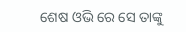ଶେଷ ଓଭି ରେ ସେ ତାଙ୍କୁ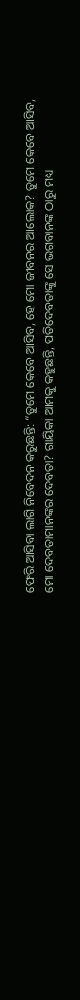ଫେରି ଆସିବା ଲାଗି ନିବେଦନ କରୁଛନ୍ତି: “ତୁମେ କେବେ ଆସିବ, ହେ ମୋ ଜୀବନର ଆଲୋକ? ତୁମେ କେବେ ଆସିବ, ମୋ ଦେବତାମାନଙ୍କର ଦେବତା? ଗାୟିକା ଆମକୁ କହୁଛନ୍ତି, ପତିଦେବତାଙ୍କୁ ସେ ଭଗବାନଙ୍କ ଠାରୁ ମଧ୍ୟ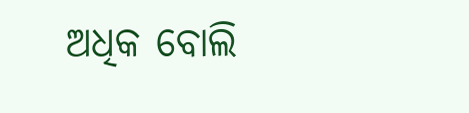ଅଧିକ ବୋଲି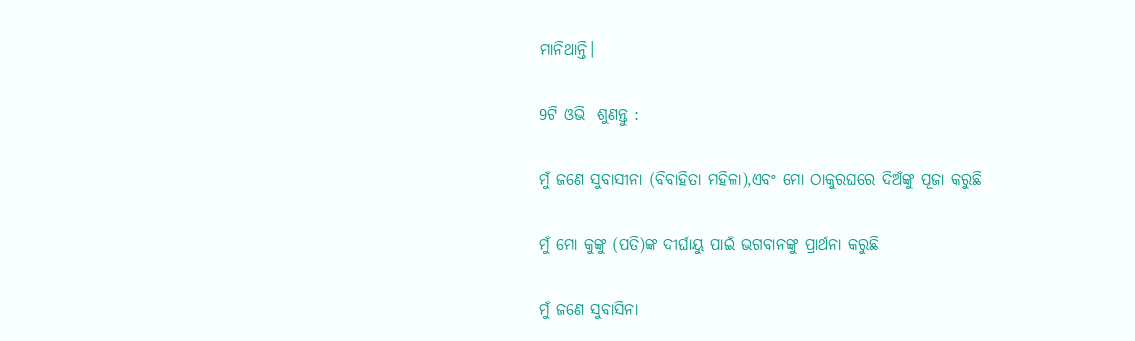ମାନିଥାନ୍ତି।

9ଟି ଓଭି  ଶୁଣନ୍ତୁ :

ମୁଁ ଜଣେ ସୁବାସୀନା (ବିବାହିତା ମହିଳା),ଏବଂ ମୋ ଠାକୁରଘରେ ଦିଅଁଙ୍କୁ ପୂଜା କରୁଛି

ମୁଁ ମୋ କୁଙ୍କୁ (ପତି)ଙ୍କ ଦୀର୍ଘାୟୁ ପାଇଁ ଭଗବାନଙ୍କୁ ପ୍ରାର୍ଥନା କରୁଛି

ମୁଁ ଜଣେ ସୁବାସିନା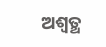ଅଶ୍ୱତ୍ଥ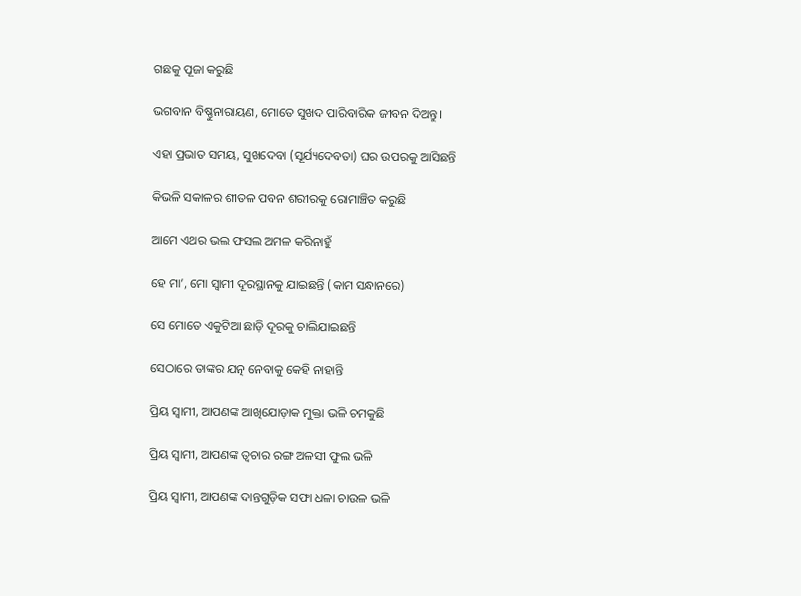ଗଛକୁ ପୂଜା କରୁଛି

ଭଗବାନ ବିଷ୍ଣୁନାରାୟଣ, ମୋତେ ସୁଖଦ ପାରିବାରିକ ଜୀବନ ଦିଅନ୍ତୁ।

ଏହା ପ୍ରଭାତ ସମୟ, ସୁଖଦେବା (ସୂର୍ଯ୍ୟଦେବତା) ଘର ଉପରକୁ ଆସିଛନ୍ତି

କିଭଳି ସକାଳର ଶୀତଳ ପବନ ଶରୀରକୁ ରୋମାଞ୍ଚିତ କରୁଛି

ଆମେ ଏଥର ଭଲ ଫସଲ ଅମଳ କରିନାହୁଁ

ହେ ମା’, ମୋ ସ୍ୱାମୀ ଦୂରସ୍ଥାନକୁ ଯାଇଛନ୍ତି (କାମ ସନ୍ଧାନରେ)

ସେ ମୋତେ ଏକୁଟିଆ ଛାଡ଼ି ଦୂରକୁ ଚାଲିଯାଇଛନ୍ତି

ସେଠାରେ ତାଙ୍କର ଯତ୍ନ ନେବାକୁ କେହି ନାହାନ୍ତି

ପ୍ରିୟ ସ୍ୱାମୀ, ଆପଣଙ୍କ ଆଖିଯୋଡ଼ାକ ମୁକ୍ତା ଭଳି ଚମକୁଛି

ପ୍ରିୟ ସ୍ୱାମୀ, ଆପଣଙ୍କ ତ୍ୱଚାର ରଙ୍ଗ ଅଳସୀ ଫୁଲ ଭଳି

ପ୍ରିୟ ସ୍ୱାମୀ, ଆପଣଙ୍କ ଦାନ୍ତଗୁଡ଼ିକ ସଫା ଧଳା ଚାଉଳ ଭଳି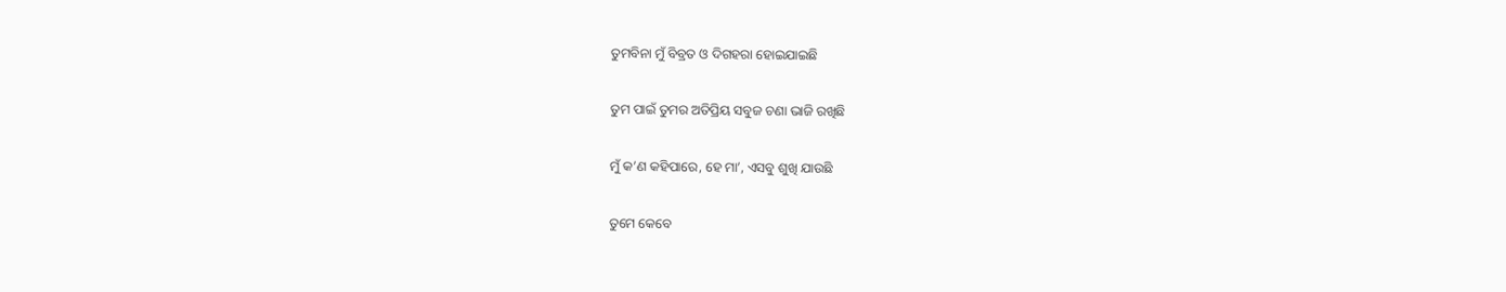ତୁମବିନା ମୁଁ ବିବ୍ରତ ଓ ଦିଗହରା ହୋଇଯାଇଛି

ତୁମ ପାଇଁ ତୁମର ଅତିପ୍ରିୟ ସବୁଜ ଚଣା ଭାଜି ରଖିଛି

ମୁଁ କ’ଣ କହିପାରେ, ହେ ମା’, ଏସବୁ ଶୁଖି ଯାଉଛି

ତୁମେ କେବେ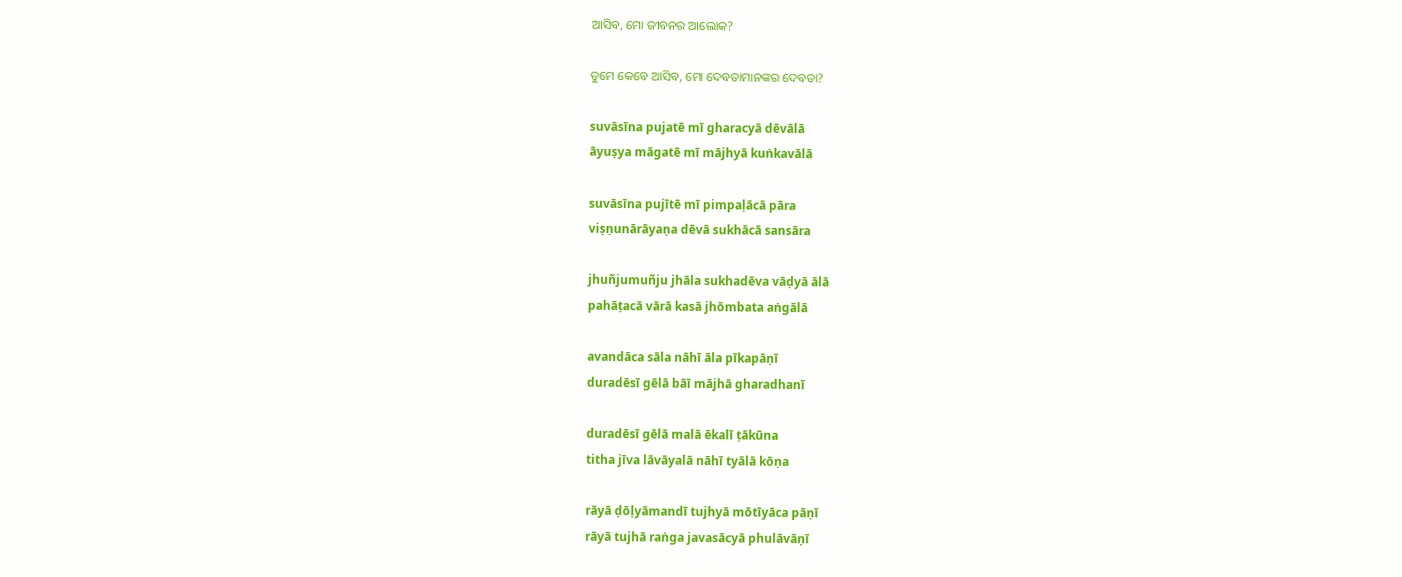ଆସିବ, ମୋ ଜୀବନର ଆଲୋକ?

ତୁମେ କେବେ ଆସିବ, ମୋ ଦେବତାମାନଙ୍କର ଦେବତା?

suvāsīna pujatē mī gharacyā dēvālā
āyuṣya māgatē mī mājhyā kuṅkavālā

suvāsīna pujītē mī pimpaḷācā pāra
viṣṇunārāyaṇa dēvā sukhācā sansāra

jhuñjumuñju jhāla sukhadēva vāḍyā ālā
pahāṭacā vārā kasā jhōmbata aṅgālā

avandāca sāla nāhī āla pīkapāṇī
duradēsī gēlā bāī mājhā gharadhanī

duradēsī gēlā malā ēkalī ṭākūna
titha jīva lāvāyalā nāhī tyālā kōṇa

rāyā ḍōḷyāmandī tujhyā mōtīyāca pāṇī
rāyā tujhā raṅga javasācyā phulāvāṇī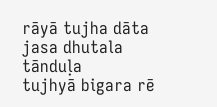rāyā tujha dāta jasa dhutala tānduḷa
tujhyā bigara rē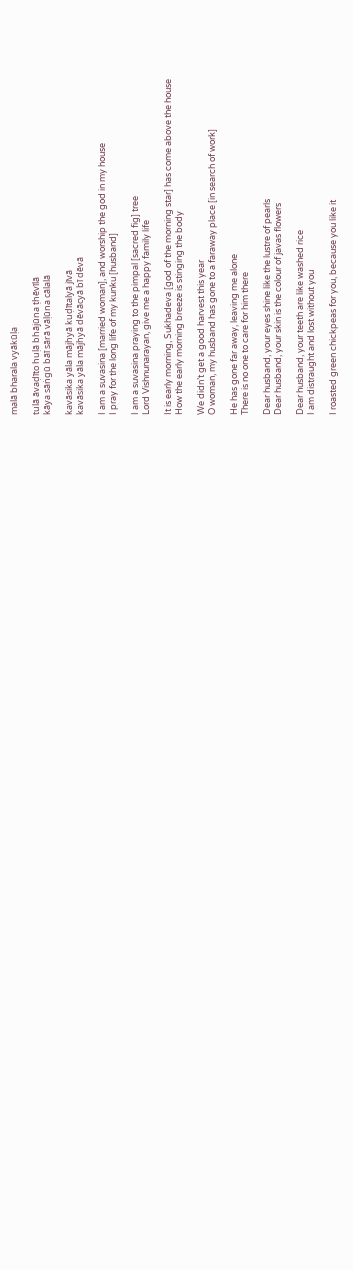malā bharala vyākūḷa

tulā āvaḍīto huḷā bhājūna ṭhēvīlā
kāya sāṅgū bāī sārā vāḷūna cālalā

kavāsika yāla mājhyā kuḍītalyā jīvā
kavāsika yāla mājhyā dēvācyā bī dēvā

I am a suvasina [married woman], and worship the god in my house
I pray for the long life of my kunku [husband]

I am a suvasina praying to the pimpal [sacred fig] tree
Lord Vishnunarayan, give me a happy family life

It is early morning, Sukhadeva [god of the morning star] has come above the house
How the early morning breeze is stinging the body

We didn’t get a good harvest this year
O woman, my husband has gone to a faraway place [in search of work]

He has gone far away, leaving me alone
There is no one to care for him there

Dear husband, your eyes shine like the lustre of pearls
Dear husband, your skin is the colour of javas flowers

Dear husband, your teeth are like washed rice
I am distraught and lost without you

I roasted green chickpeas for you, because you like it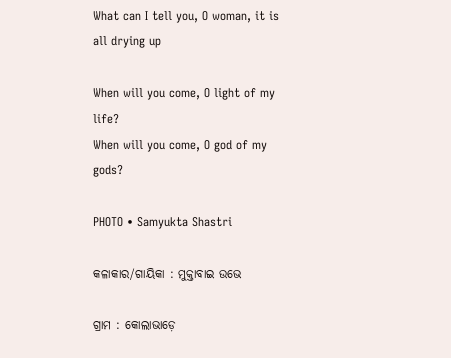What can I tell you, O woman, it is all drying up

When will you come, O light of my life?
When will you come, O god of my gods?

PHOTO • Samyukta Shastri

କଳାକାର/ଗାୟିକା : ମୁକ୍ତାବାଇ ଉଭେ

ଗ୍ରାମ : କୋଲାଭାଡ଼େ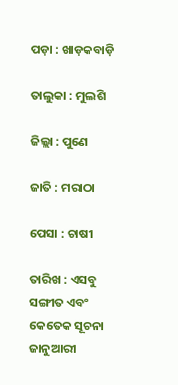ପଡ଼ା : ଖାଡ଼କବାଡ଼ି

ତାଲୁକା : ମୁଲଶି

ଜିଲ୍ଲା : ପୁଣେ

ଜାତି : ମରାଠା

ପେସା : ଚାଷୀ

ତାରିଖ : ଏସବୁ ସଙ୍ଗୀତ ଏବଂ କେତେକ ସୂଚନା ଜାନୁଆରୀ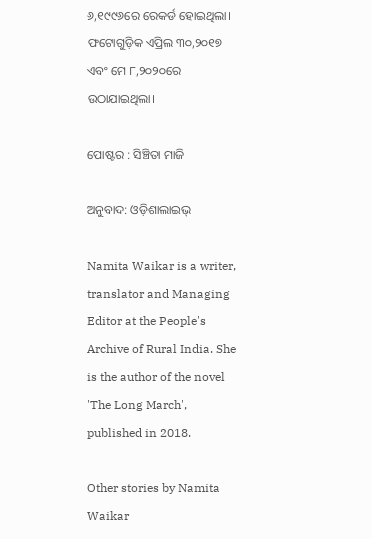୬,୧୯୯୬ରେ ରେକର୍ଡ ହୋଇଥିଲା। ଫଟୋଗୁଡ଼ିକ ଏପ୍ରିଲ ୩୦,୨୦୧୭ ଏବଂ ମେ ୮,୨୦୨୦ରେ ଉଠାଯାଇଥିଲା।

ପୋଷ୍ଟର : ସିଞ୍ଚିତା ମାଜି

ଅନୁବାଦ: ଓଡ଼ିଶାଲାଇଭ୍‍

Namita Waikar is a writer, translator and Managing Editor at the People's Archive of Rural India. She is the author of the novel 'The Long March', published in 2018.

Other stories by Namita Waikar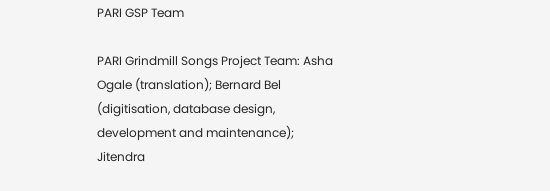PARI GSP Team

PARI Grindmill Songs Project Team: Asha Ogale (translation); Bernard Bel (digitisation, database design, development and maintenance); Jitendra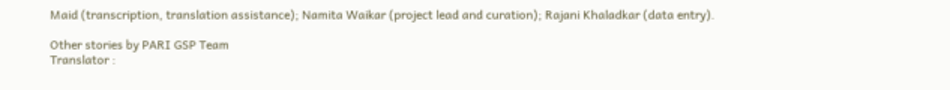Maid (transcription, translation assistance); Namita Waikar (project lead and curation); Rajani Khaladkar (data entry).

Other stories by PARI GSP Team
Translator :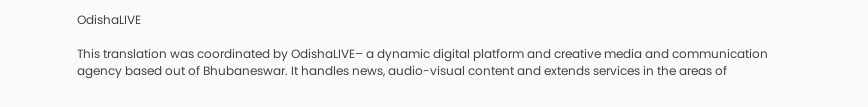OdishaLIVE

This translation was coordinated by OdishaLIVE– a dynamic digital platform and creative media and communication agency based out of Bhubaneswar. It handles news, audio-visual content and extends services in the areas of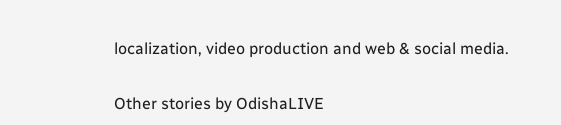localization, video production and web & social media.

Other stories by OdishaLIVE